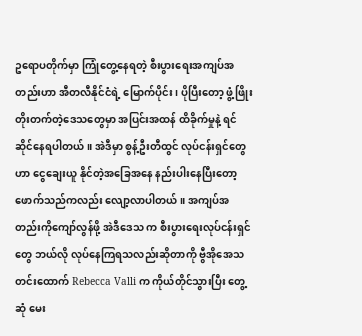ဥရောပတိုက်မှာ ကြုံတွေ့နေရတဲ့ စီးပွားရေးအကျပ်အတည်းဟာ အီတလီနိုင်ငံရဲ့ မြောက်ပိုင်း၊ ပိုပြီးတော့ ဖွံ့ဖြိုး တိုးတက်တဲ့ဒေသတွေမှာ အပြင်းအထန် ထိခိုက်မှုနဲ့ ရင်ဆိုင်နေရပါတယ်။ အဲဒီမှာ စွန့်ဦးတီထွင် လုပ်ငန်းရှင်တွေဟာ ငွေချေးယူ နိုင်တဲ့အခြေအနေ နည်းပါးနေပြီးတော့ ဖောက်သည်ကလည်း လျော့လာပါတယ်။ အကျပ်အတည်းကိုကျော်လွန်ဖို့ အဲဒီဒေသ က စီးပွားရေးလုပ်ငန်းရှင်တွေ ဘယ်လို လုပ်နေကြရသလည်းဆိုတာကို ဗွီအိုအေသတင်းထောက် Rebecca Valli က ကိုယ်တိုင်သွားပြီး တွေ့ဆုံ မေး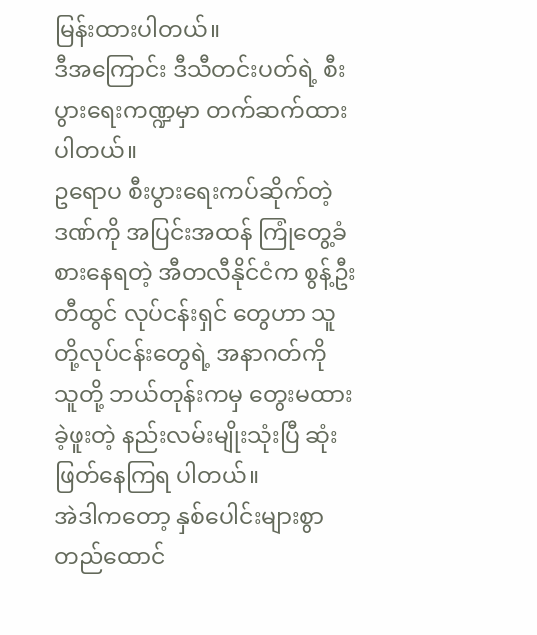မြန်းထားပါတယ်။
ဒီအကြောင်း ဒီသီတင်းပတ်ရဲ့ စီးပွားရေးကဏ္ဍမှာ တက်ဆက်ထားပါတယ်။
ဥရောပ စီးပွားရေးကပ်ဆိုက်တဲ့ဒဏ်ကို အပြင်းအထန် ကြုံတွေ့ခံစားနေရတဲ့ အီတလီနိုင်ငံက စွန့်ဦးတီထွင် လုပ်ငန်းရှင် တွေဟာ သူတို့လုပ်ငန်းတွေရဲ့ အနာဂတ်ကို သူတို့ ဘယ်တုန်းကမှ တွေးမထားခဲ့ဖူးတဲ့ နည်းလမ်းမျိုးသုံးပြီ ဆုံးဖြတ်နေကြရ ပါတယ်။
အဲဒါကတော့ နှစ်ပေါင်းများစွာ တည်ထောင်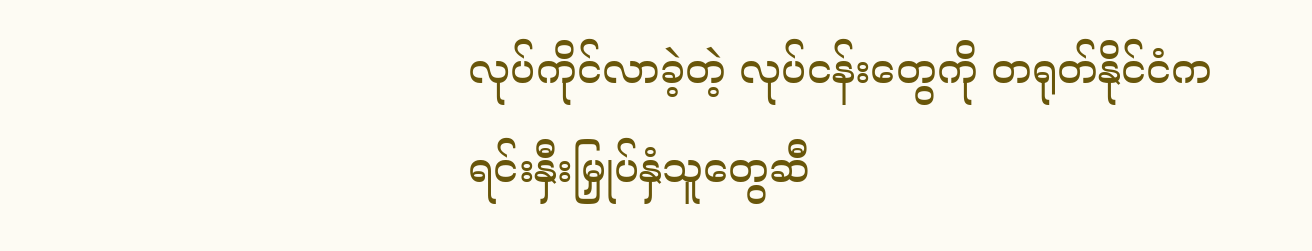လုပ်ကိုင်လာခဲ့တဲ့ လုပ်ငန်းတွေကို တရုတ်နိုင်ငံက
ရင်းနှီးမြှုပ်နှံသူတွေဆီ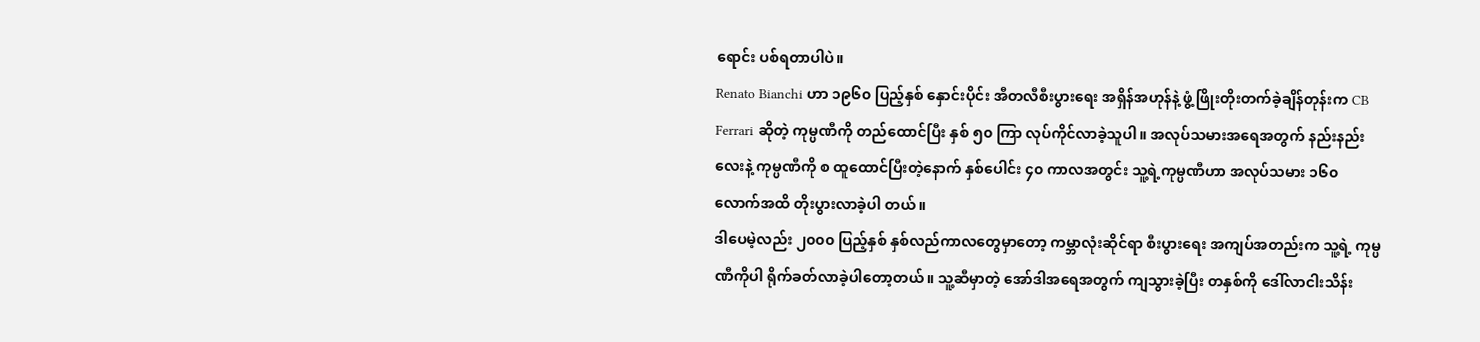ရောင်း ပစ်ရတာပါပဲ။
Renato Bianchi ဟာ ၁၉၆၀ ပြည့်နှစ် နှောင်းပိုင်း အီတလီစီးပွားရေး အရှိန်အဟုန်နဲ့ ဖွံ့ဖြိုးတိုးတက်ခဲ့ချိန်တုန်းက CB Ferrari ဆိုတဲ့ ကုမ္ပဏီကို တည်ထောင်ပြီး နှစ် ၅၀ ကြာ လုပ်ကိုင်လာခဲ့သူပါ။ အလုပ်သမားအရေအတွက် နည်းနည်းလေးနဲ့ ကုမ္ပဏီကို စ ထူထောင်ပြီးတဲ့နောက် နှစ်ပေါင်း ၄၀ ကာလအတွင်း သူ့ရဲ့ကုမ္ပဏီဟာ အလုပ်သမား ၁၆၀ လောက်အထိ တိုးပွားလာခဲ့ပါ တယ်။
ဒါပေမဲ့လည်း ၂၀၀၀ ပြည့်နှစ် နှစ်လည်ကာလတွေမှာတော့ ကမ္ဘာလုံးဆိုင်ရာ စီးပွားရေး အကျပ်အတည်းက သူ့ရဲ့ ကုမ္ပဏီကိုပါ ရိုက်ခတ်လာခဲ့ပါတော့တယ်။ သူ့ဆီမှာတဲ့ အော်ဒါအရေအတွက် ကျသွားခဲ့ပြီး တနှစ်ကို ဒေါ်လာငါးသိန်း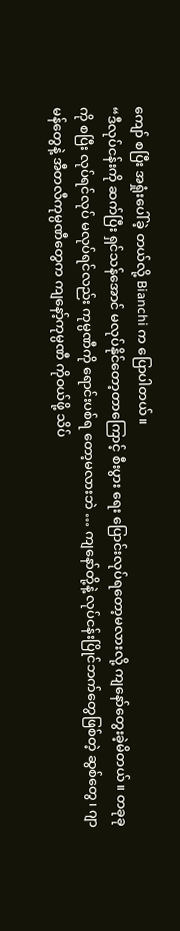ကျော် စပြီး အရှုံးပေါ်ခဲ့ တယ်လို့ Bianchi က ပြောပါတယ်။
“ဒီလုပ်ငန်းကို ဆက်ပြီး ရှင်သန်အောင် မလုပ်နိုင်တော့တာကြောင့် စီးပွား ရေး ပြောင်းလုပ်ရတော့မလားလို့ ကျနော်တွေးခဲ့မိတယ်။ တခုခုကို စပြီး လုပ်ရင်လုပ် မလုပ်ရင်လည်း ကုမ္ပဏီကို ရောင်းပစ်ရ တော့မလားဘဲ … ကျနော်တို့နဲ့ လုပ်ငန်းပြိုင်ဘက်တွေဖြစ်တဲ့ ဆွစ်တွေ၊ ဂျာမန်တွေနဲ့ အီတလီကုမ္ပဏီတွေက ကျနော့်ကုမ္ပဏီ ကိုဝယ်ဖို့ သိပ်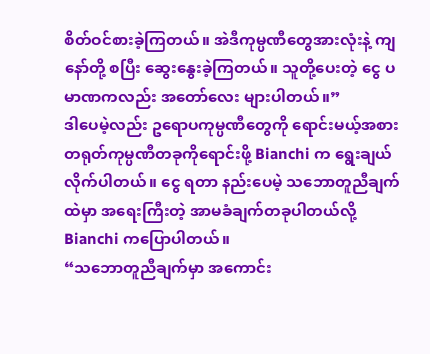စိတ်ဝင်စားခဲ့ကြတယ်။ အဲဒီကုမ္ပဏီတွေအားလုံးနဲ့ ကျနော်တို့ စပြီး ဆွေးနွေးခဲ့ကြတယ်။ သူတို့ပေးတဲ့ ငွေ ပမာဏကလည်း အတော်လေး များပါတယ်။”
ဒါပေမဲ့လည်း ဥရောပကုမ္ပဏီတွေကို ရောင်းမယ့်အစား တရုတ်ကုမ္ပဏီတခုကိုရောင်းဖို့ Bianchi က ရွေးချယ်လိုက်ပါတယ်။ ငွေ ရတာ နည်းပေမဲ့ သဘောတူညီချက်ထဲမှာ အရေးကြီးတဲ့ အာမခံချက်တခုပါတယ်လို့ Bianchi ကပြောပါတယ်။
“သဘောတူညီချက်မှာ အကောင်း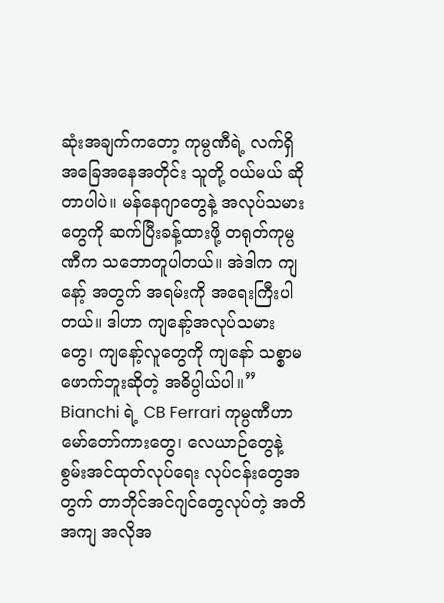ဆုံးအချက်ကတော့ ကုမ္ပဏီရဲ့ လက်ရှိအခြေအနေအတိုင်း သူတို့ ဝယ်မယ် ဆိုတာပါပဲ။ မန်နေဂျာတွေနဲ့ အလုပ်သမားတွေကို ဆက်ပြီးခန့်ထားဖို့ တရုတ်ကုမ္ပဏီက သဘောတူပါတယ်။ အဲဒါက ကျနော့် အတွက် အရမ်းကို အရေးကြီးပါတယ်။ ဒါဟာ ကျနော့်အလုပ်သမားတွေ၊ ကျနော့်လူတွေကို ကျနော် သစ္စာမဖောက်ဘူးဆိုတဲ့ အဓိပ္ပါယ်ပါ။”
Bianchi ရဲ့ CB Ferrari ကုမ္ပဏီဟာ မော်တော်ကားတွေ၊ လေယာဉ်တွေနဲ့ စွမ်းအင်ထုတ်လုပ်ရေး လုပ်ငန်းတွေအတွက် တာဘိုင်အင်ဂျင်တွေလုပ်တဲ့ အတိအကျ အလိုအ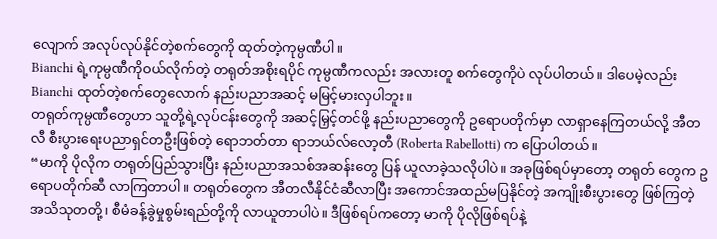လျောက် အလုပ်လုပ်နိုင်တဲ့စက်တွေကို ထုတ်တဲ့ကုမ္ပဏီပါ။
Bianchi ရဲ့ကုမ္ပဏီကိုဝယ်လိုက်တဲ့ တရုတ်အစိုးရပိုင် ကုမ္ပဏီကလည်း အလားတူ စက်တွေကိုပဲ လုပ်ပါတယ်။ ဒါပေမဲ့လည်း Bianchi ထုတ်တဲ့စက်တွေလောက် နည်းပညာအဆင့် မမြင့်မားလှပါဘူး။
တရုတ်ကုမ္ပဏီတွေဟာ သူတို့ရဲ့လုပ်ငန်းတွေကို အဆင့်မြှင့်တင်ဖို့ နည်းပညာတွေကို ဥရောပတိုက်မှာ လာရှာနေကြတယ်လို့ အီတလီ စီးပွားရေးပညာရှင်တဦးဖြစ်တဲ့ ရောဘတ်တာ ရာဘယ်လ်လော့တီ (Roberta Rabellotti) က ပြောပါတယ်။
“မာကို ပိုလိုက တရုတ်ပြည်သွားပြီး နည်းပညာအသစ်အဆန်းတွေ ပြန် ယူလာခဲ့သလိုပါပဲ။ အခုဖြစ်ရပ်မှာတော့ တရုတ် တွေက ဥရောပတိုက်ဆီ လာကြတာပါ။ တရုတ်တွေက အီတလီနိုင်ငံဆီလာပြီး အကောင်အထည်မပြနိုင်တဲ့ အကျိုးစီးပွားတွေ ဖြစ်ကြတဲ့ အသိသုတတို့၊ စီမံခန့်ခွဲမှုစွမ်းရည်တို့ကို လာယူတာပါပဲ။ ဒီဖြစ်ရပ်ကတော့ မာကို ပိုလိုဖြစ်ရပ်နဲ့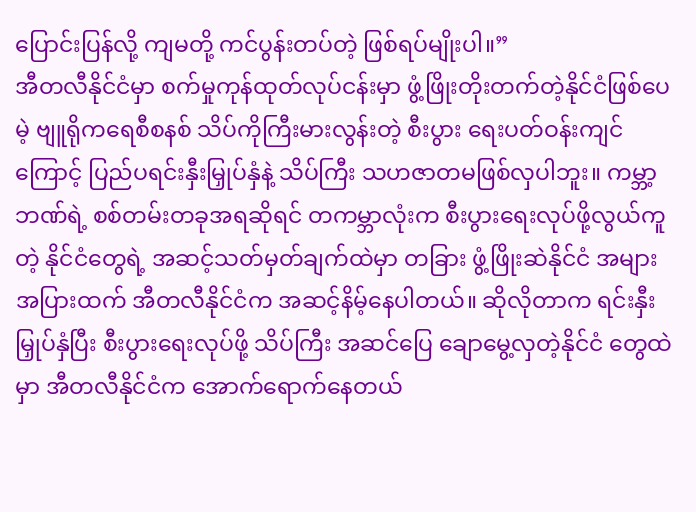ပြောင်းပြန်လို့ ကျမတို့ ကင်ပွန်းတပ်တဲ့ ဖြစ်ရပ်မျိုးပါ။”
အီတလီနိုင်ငံမှာ စက်မှုကုန်ထုတ်လုပ်ငန်းမှာ ဖွံ့ဖြိုးတိုးတက်တဲ့နိုင်ငံဖြစ်ပေမဲ့ ဗျူရိုကရေစီစနစ် သိပ်ကိုကြီးမားလွန်းတဲ့ စီးပွား ရေးပတ်ဝန်းကျင်ကြောင့် ပြည်ပရင်းနှီးမြှုပ်နှံနဲ့ သိပ်ကြီး သဟဇာတမဖြစ်လှပါဘူး။ ကမ္ဘာ့ဘဏ်ရဲ့ စစ်တမ်းတခုအရဆိုရင် တကမ္ဘာလုံးက စီးပွားရေးလုပ်ဖို့လွယ်ကူတဲ့ နိုင်ငံတွေရဲ့ အဆင့်သတ်မှတ်ချက်ထဲမှာ တခြား ဖွံ့ဖြိုးဆဲနိုင်ငံ အများအပြားထက် အီတလီနိုင်ငံက အဆင့်နိမ့်နေပါတယ်။ ဆိုလိုတာက ရင်းနှီးမြှုပ်နှံပြီး စီးပွားရေးလုပ်ဖို့ သိပ်ကြီး အဆင်ပြေ ချောမွေ့လှတဲ့နိုင်ငံ တွေထဲမှာ အီတလီနိုင်ငံက အောက်ရောက်နေတယ်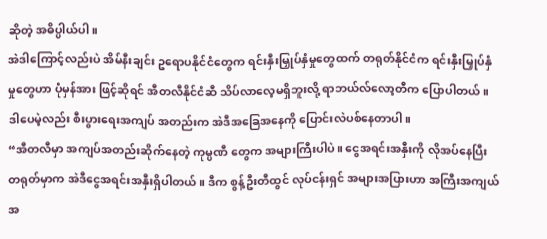ဆိုတဲ့ အဓိပ္ပါယ်ပါ။
အဲဒါကြောင့်လည်းပဲ အိမ်နီးချင်း ဥရောပနိုင်ငံတွေက ရင်းနှီးမြှုပ်နှံမှုတွေထက် တရုတ်နိုင်ငံက ရင်းနှီးမြှုပ်နှံမှုတွေဟာ ပုံမှန်အား ဖြင့်ဆိုရင် အီတလီနိုင်ငံဆီ သိပ်လာလေ့မရှိဘူးလို့ ရာဘယ်လ်လော့တီက ပြောပါတယ်။ ဒါပေမဲ့လည်း စီးပွားရေးအကျပ် အတည်းက အဲဒီအခြေအနေကို ပြောင်းလဲပစ်နေတာပါ။
“အီတလီမှာ အကျပ်အတည်းဆိုက်နေတဲ့ ကုမ္ပဏီ တွေက အများကြီးပါပဲ။ ငွေအရင်းအနှီးကို လိုအပ်နေပြီး တရုတ်မှာက အဲဒီငွေအရင်းအနှီးရှိပါတယ်။ ဒီက စွန့်ဦးတီထွင် လုပ်ငန်းရှင် အများအပြားဟာ အကြီးအကျယ် အ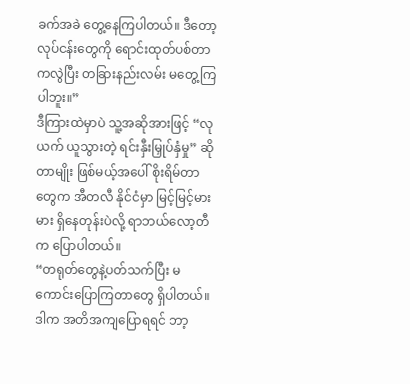ခက်အခဲ တွေ့နေကြပါတယ်။ ဒီတော့ လုပ်ငန်းတွေကို ရောင်းထုတ်ပစ်တာ ကလွဲပြီး တခြားနည်းလမ်း မတွေ့ကြပါဘူး။”
ဒီကြားထဲမှာပဲ သူ့အဆိုအားဖြင့် “လုယက် ယူသွားတဲ့ ရင်းနှီးမြှုပ်နှံမှု” ဆိုတာမျိုး ဖြစ်မယ့်အပေါ် စိုးရိမ်တာတွေက အီတလီ နိုင်ငံမှာ မြင့်မြင့်မားမား ရှိနေတုန်းပဲလို့ ရာဘယ်လော့တီက ပြောပါတယ်။
“တရုတ်တွေနဲ့ပတ်သက်ပြီး မကောင်းပြောကြတာတွေ ရှိပါတယ်။ ဒါက အတိအကျပြောရရင် ဘာ့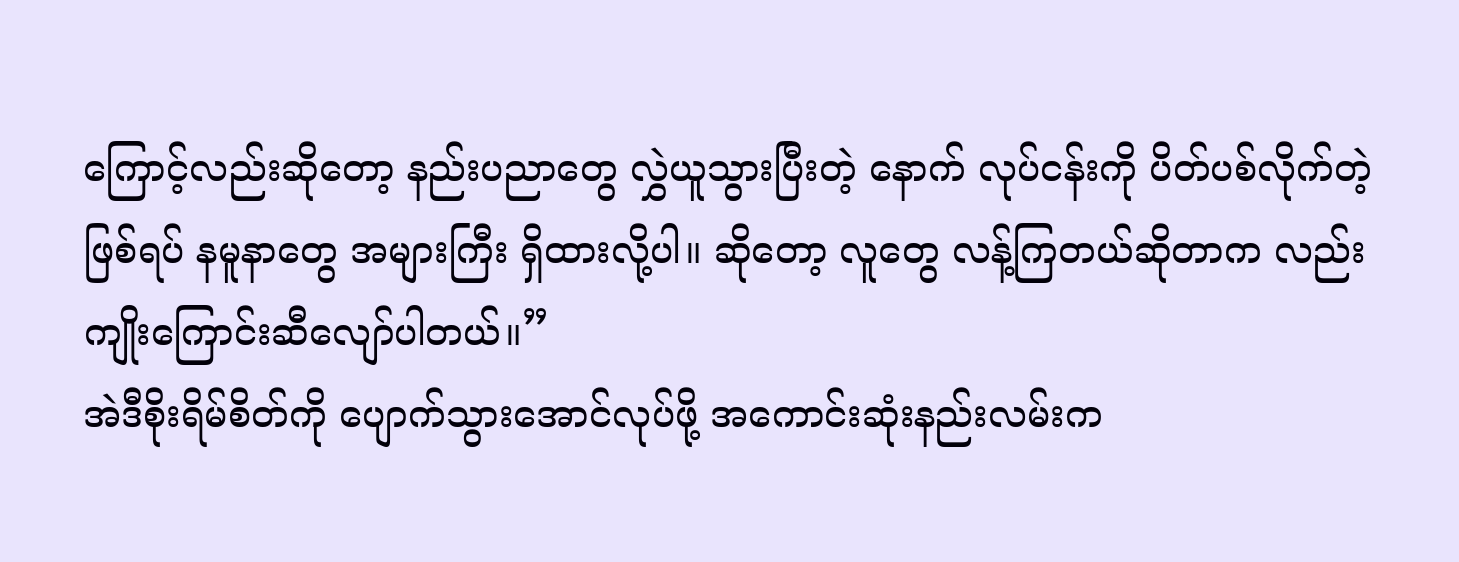ကြောင့်လည်းဆိုတော့ နည်းပညာတွေ လွှဲယူသွားပြီးတဲ့ နောက် လုပ်ငန်းကို ပိတ်ပစ်လိုက်တဲ့ ဖြစ်ရပ် နမူနာတွေ အများကြီး ရှိထားလို့ပါ။ ဆိုတော့ လူတွေ လန့်ကြတယ်ဆိုတာက လည်း ကျိုးကြောင်းဆီလျော်ပါတယ်။”
အဲဒီစိုးရိမ်စိတ်ကို ပျောက်သွားအောင်လုပ်ဖို့ အကောင်းဆုံးနည်းလမ်းက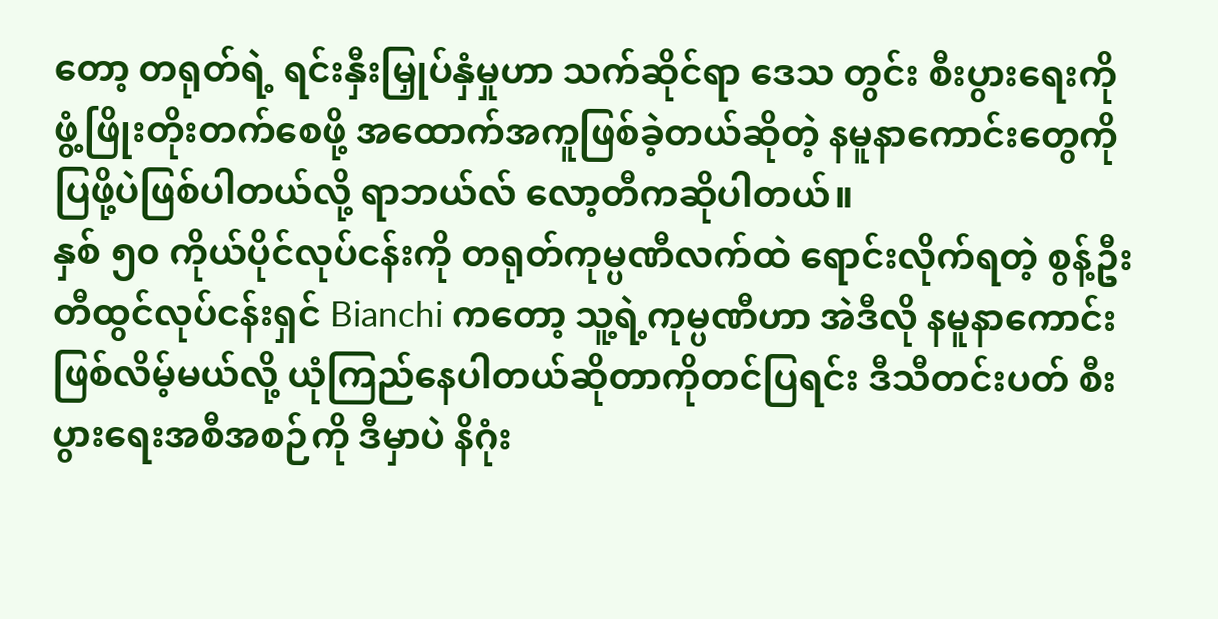တော့ တရုတ်ရဲ့ ရင်းနှီးမြှုပ်နှံမှုဟာ သက်ဆိုင်ရာ ဒေသ တွင်း စီးပွားရေးကို ဖွံ့ဖြိုးတိုးတက်စေဖို့ အထောက်အကူဖြစ်ခဲ့တယ်ဆိုတဲ့ နမူနာကောင်းတွေကို ပြဖို့ပဲဖြစ်ပါတယ်လို့ ရာဘယ်လ် လော့တီကဆိုပါတယ်။
နှစ် ၅၀ ကိုယ်ပိုင်လုပ်ငန်းကို တရုတ်ကုမ္ပဏီလက်ထဲ ရောင်းလိုက်ရတဲ့ စွန့်ဦးတီထွင်လုပ်ငန်းရှင် Bianchi ကတော့ သူ့ရဲ့ကုမ္ပဏီဟာ အဲဒီလို နမူနာကောင်းဖြစ်လိမ့်မယ်လို့ ယုံကြည်နေပါတယ်ဆိုတာကိုတင်ပြရင်း ဒီသီတင်းပတ် စီးပွားရေးအစီအစဉ်ကို ဒီမှာပဲ နိဂုံး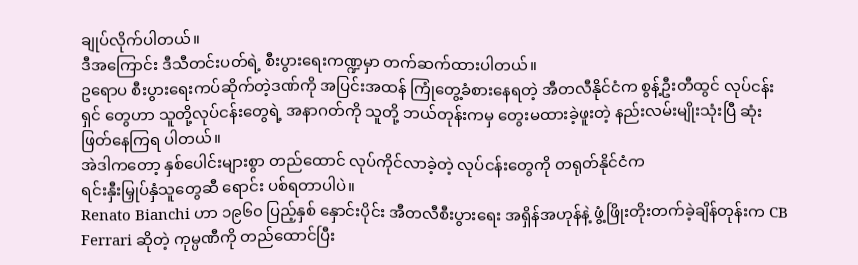ချုပ်လိုက်ပါတယ်။
ဒီအကြောင်း ဒီသီတင်းပတ်ရဲ့ စီးပွားရေးကဏ္ဍမှာ တက်ဆက်ထားပါတယ်။
ဥရောပ စီးပွားရေးကပ်ဆိုက်တဲ့ဒဏ်ကို အပြင်းအထန် ကြုံတွေ့ခံစားနေရတဲ့ အီတလီနိုင်ငံက စွန့်ဦးတီထွင် လုပ်ငန်းရှင် တွေဟာ သူတို့လုပ်ငန်းတွေရဲ့ အနာဂတ်ကို သူတို့ ဘယ်တုန်းကမှ တွေးမထားခဲ့ဖူးတဲ့ နည်းလမ်းမျိုးသုံးပြီ ဆုံးဖြတ်နေကြရ ပါတယ်။
အဲဒါကတော့ နှစ်ပေါင်းများစွာ တည်ထောင် လုပ်ကိုင်လာခဲ့တဲ့ လုပ်ငန်းတွေကို တရုတ်နိုင်ငံက
ရင်းနှီးမြှုပ်နှံသူတွေဆီ ရောင်း ပစ်ရတာပါပဲ။
Renato Bianchi ဟာ ၁၉၆၀ ပြည့်နှစ် နှောင်းပိုင်း အီတလီစီးပွားရေး အရှိန်အဟုန်နဲ့ ဖွံ့ဖြိုးတိုးတက်ခဲ့ချိန်တုန်းက CB Ferrari ဆိုတဲ့ ကုမ္ပဏီကို တည်ထောင်ပြီး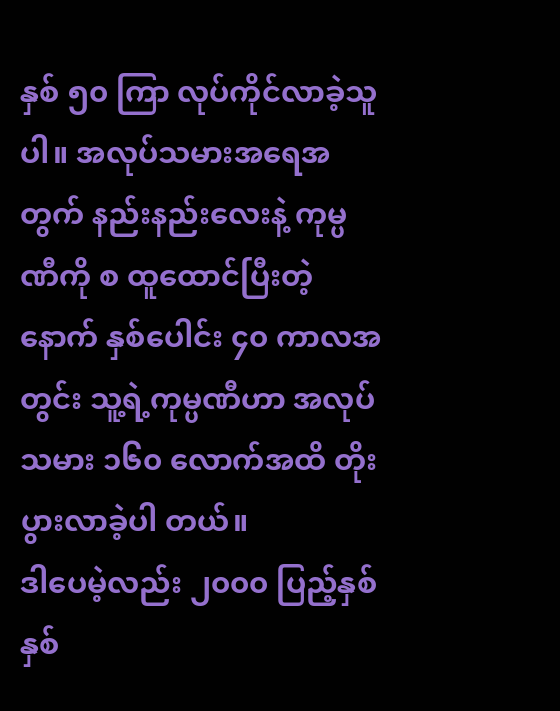နှစ် ၅၀ ကြာ လုပ်ကိုင်လာခဲ့သူပါ။ အလုပ်သမားအရေအတွက် နည်းနည်းလေးနဲ့ ကုမ္ပဏီကို စ ထူထောင်ပြီးတဲ့နောက် နှစ်ပေါင်း ၄၀ ကာလအတွင်း သူ့ရဲ့ကုမ္ပဏီဟာ အလုပ်သမား ၁၆၀ လောက်အထိ တိုးပွားလာခဲ့ပါ တယ်။
ဒါပေမဲ့လည်း ၂၀၀၀ ပြည့်နှစ် နှစ်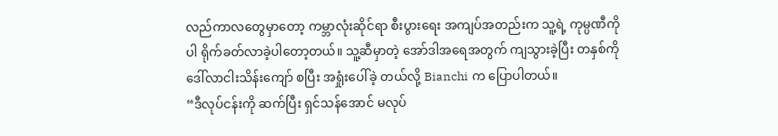လည်ကာလတွေမှာတော့ ကမ္ဘာလုံးဆိုင်ရာ စီးပွားရေး အကျပ်အတည်းက သူ့ရဲ့ ကုမ္ပဏီကိုပါ ရိုက်ခတ်လာခဲ့ပါတော့တယ်။ သူ့ဆီမှာတဲ့ အော်ဒါအရေအတွက် ကျသွားခဲ့ပြီး တနှစ်ကို ဒေါ်လာငါးသိန်းကျော် စပြီး အရှုံးပေါ်ခဲ့ တယ်လို့ Bianchi က ပြောပါတယ်။
“ဒီလုပ်ငန်းကို ဆက်ပြီး ရှင်သန်အောင် မလုပ်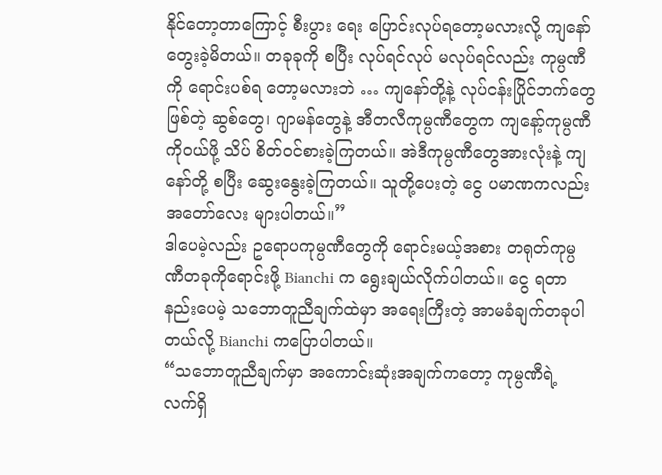နိုင်တော့တာကြောင့် စီးပွား ရေး ပြောင်းလုပ်ရတော့မလားလို့ ကျနော်တွေးခဲ့မိတယ်။ တခုခုကို စပြီး လုပ်ရင်လုပ် မလုပ်ရင်လည်း ကုမ္ပဏီကို ရောင်းပစ်ရ တော့မလားဘဲ … ကျနော်တို့နဲ့ လုပ်ငန်းပြိုင်ဘက်တွေဖြစ်တဲ့ ဆွစ်တွေ၊ ဂျာမန်တွေနဲ့ အီတလီကုမ္ပဏီတွေက ကျနော့်ကုမ္ပဏီ ကိုဝယ်ဖို့ သိပ် စိတ်ဝင်စားခဲ့ကြတယ်။ အဲဒီကုမ္ပဏီတွေအားလုံးနဲ့ ကျနော်တို့ စပြီး ဆွေးနွေးခဲ့ကြတယ်။ သူတို့ပေးတဲ့ ငွေ ပမာဏကလည်း အတော်လေး များပါတယ်။”
ဒါပေမဲ့လည်း ဥရောပကုမ္ပဏီတွေကို ရောင်းမယ့်အစား တရုတ်ကုမ္ပဏီတခုကိုရောင်းဖို့ Bianchi က ရွေးချယ်လိုက်ပါတယ်။ ငွေ ရတာ နည်းပေမဲ့ သဘောတူညီချက်ထဲမှာ အရေးကြီးတဲ့ အာမခံချက်တခုပါတယ်လို့ Bianchi ကပြောပါတယ်။
“သဘောတူညီချက်မှာ အကောင်းဆုံးအချက်ကတော့ ကုမ္ပဏီရဲ့ လက်ရှိ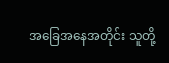အခြေအနေအတိုင်း သူတို့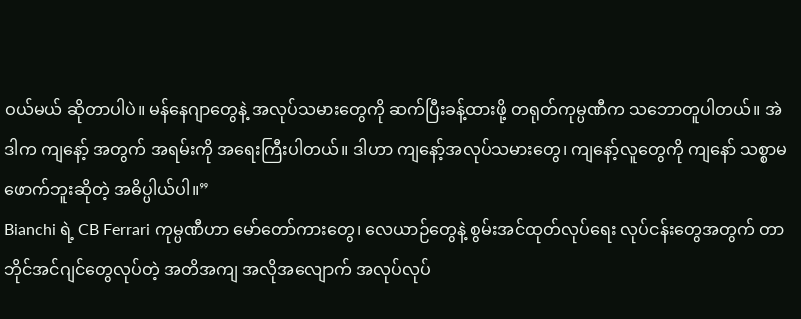ဝယ်မယ် ဆိုတာပါပဲ။ မန်နေဂျာတွေနဲ့ အလုပ်သမားတွေကို ဆက်ပြီးခန့်ထားဖို့ တရုတ်ကုမ္ပဏီက သဘောတူပါတယ်။ အဲဒါက ကျနော့် အတွက် အရမ်းကို အရေးကြီးပါတယ်။ ဒါဟာ ကျနော့်အလုပ်သမားတွေ၊ ကျနော့်လူတွေကို ကျနော် သစ္စာမဖောက်ဘူးဆိုတဲ့ အဓိပ္ပါယ်ပါ။”
Bianchi ရဲ့ CB Ferrari ကုမ္ပဏီဟာ မော်တော်ကားတွေ၊ လေယာဉ်တွေနဲ့ စွမ်းအင်ထုတ်လုပ်ရေး လုပ်ငန်းတွေအတွက် တာဘိုင်အင်ဂျင်တွေလုပ်တဲ့ အတိအကျ အလိုအလျောက် အလုပ်လုပ်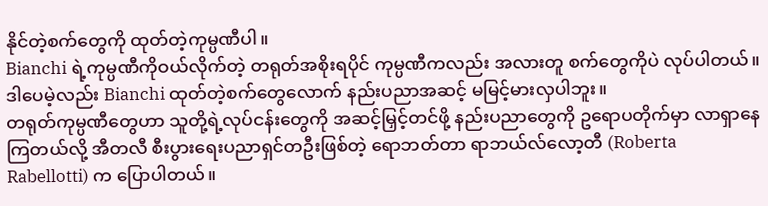နိုင်တဲ့စက်တွေကို ထုတ်တဲ့ကုမ္ပဏီပါ။
Bianchi ရဲ့ကုမ္ပဏီကိုဝယ်လိုက်တဲ့ တရုတ်အစိုးရပိုင် ကုမ္ပဏီကလည်း အလားတူ စက်တွေကိုပဲ လုပ်ပါတယ်။ ဒါပေမဲ့လည်း Bianchi ထုတ်တဲ့စက်တွေလောက် နည်းပညာအဆင့် မမြင့်မားလှပါဘူး။
တရုတ်ကုမ္ပဏီတွေဟာ သူတို့ရဲ့လုပ်ငန်းတွေကို အဆင့်မြှင့်တင်ဖို့ နည်းပညာတွေကို ဥရောပတိုက်မှာ လာရှာနေကြတယ်လို့ အီတလီ စီးပွားရေးပညာရှင်တဦးဖြစ်တဲ့ ရောဘတ်တာ ရာဘယ်လ်လော့တီ (Roberta Rabellotti) က ပြောပါတယ်။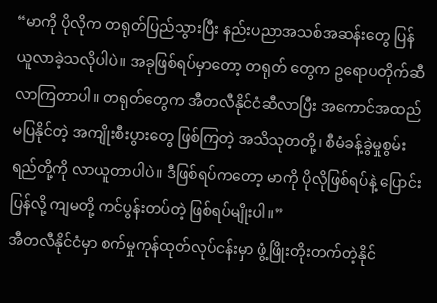“မာကို ပိုလိုက တရုတ်ပြည်သွားပြီး နည်းပညာအသစ်အဆန်းတွေ ပြန် ယူလာခဲ့သလိုပါပဲ။ အခုဖြစ်ရပ်မှာတော့ တရုတ် တွေက ဥရောပတိုက်ဆီ လာကြတာပါ။ တရုတ်တွေက အီတလီနိုင်ငံဆီလာပြီး အကောင်အထည်မပြနိုင်တဲ့ အကျိုးစီးပွားတွေ ဖြစ်ကြတဲ့ အသိသုတတို့၊ စီမံခန့်ခွဲမှုစွမ်းရည်တို့ကို လာယူတာပါပဲ။ ဒီဖြစ်ရပ်ကတော့ မာကို ပိုလိုဖြစ်ရပ်နဲ့ ပြောင်းပြန်လို့ ကျမတို့ ကင်ပွန်းတပ်တဲ့ ဖြစ်ရပ်မျိုးပါ။”
အီတလီနိုင်ငံမှာ စက်မှုကုန်ထုတ်လုပ်ငန်းမှာ ဖွံ့ဖြိုးတိုးတက်တဲ့နိုင်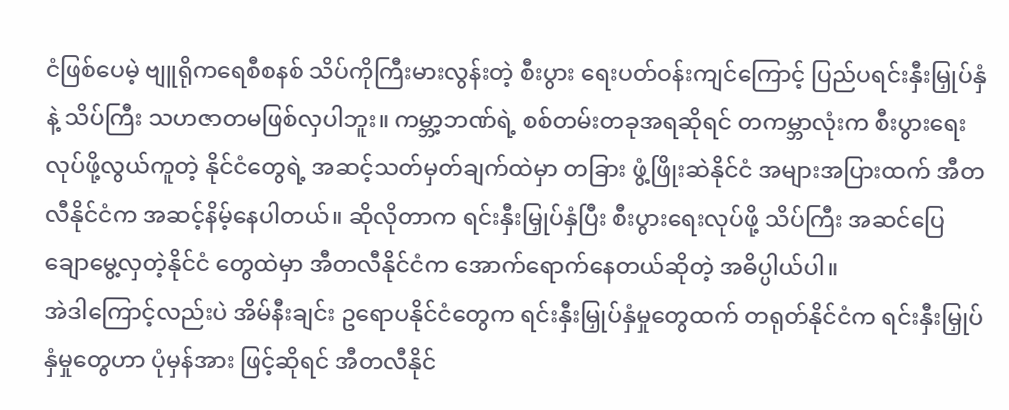ငံဖြစ်ပေမဲ့ ဗျူရိုကရေစီစနစ် သိပ်ကိုကြီးမားလွန်းတဲ့ စီးပွား ရေးပတ်ဝန်းကျင်ကြောင့် ပြည်ပရင်းနှီးမြှုပ်နှံနဲ့ သိပ်ကြီး သဟဇာတမဖြစ်လှပါဘူး။ ကမ္ဘာ့ဘဏ်ရဲ့ စစ်တမ်းတခုအရဆိုရင် တကမ္ဘာလုံးက စီးပွားရေးလုပ်ဖို့လွယ်ကူတဲ့ နိုင်ငံတွေရဲ့ အဆင့်သတ်မှတ်ချက်ထဲမှာ တခြား ဖွံ့ဖြိုးဆဲနိုင်ငံ အများအပြားထက် အီတလီနိုင်ငံက အဆင့်နိမ့်နေပါတယ်။ ဆိုလိုတာက ရင်းနှီးမြှုပ်နှံပြီး စီးပွားရေးလုပ်ဖို့ သိပ်ကြီး အဆင်ပြေ ချောမွေ့လှတဲ့နိုင်ငံ တွေထဲမှာ အီတလီနိုင်ငံက အောက်ရောက်နေတယ်ဆိုတဲ့ အဓိပ္ပါယ်ပါ။
အဲဒါကြောင့်လည်းပဲ အိမ်နီးချင်း ဥရောပနိုင်ငံတွေက ရင်းနှီးမြှုပ်နှံမှုတွေထက် တရုတ်နိုင်ငံက ရင်းနှီးမြှုပ်နှံမှုတွေဟာ ပုံမှန်အား ဖြင့်ဆိုရင် အီတလီနိုင်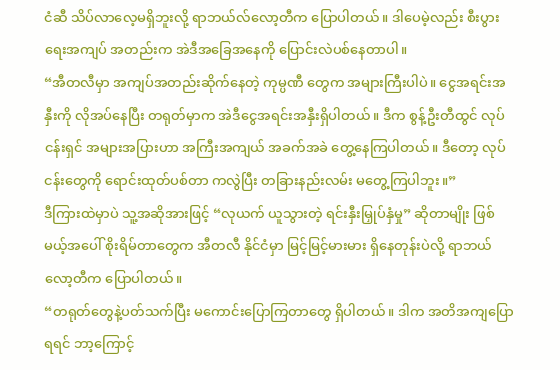ငံဆီ သိပ်လာလေ့မရှိဘူးလို့ ရာဘယ်လ်လော့တီက ပြောပါတယ်။ ဒါပေမဲ့လည်း စီးပွားရေးအကျပ် အတည်းက အဲဒီအခြေအနေကို ပြောင်းလဲပစ်နေတာပါ။
“အီတလီမှာ အကျပ်အတည်းဆိုက်နေတဲ့ ကုမ္ပဏီ တွေက အများကြီးပါပဲ။ ငွေအရင်းအနှီးကို လိုအပ်နေပြီး တရုတ်မှာက အဲဒီငွေအရင်းအနှီးရှိပါတယ်။ ဒီက စွန့်ဦးတီထွင် လုပ်ငန်းရှင် အများအပြားဟာ အကြီးအကျယ် အခက်အခဲ တွေ့နေကြပါတယ်။ ဒီတော့ လုပ်ငန်းတွေကို ရောင်းထုတ်ပစ်တာ ကလွဲပြီး တခြားနည်းလမ်း မတွေ့ကြပါဘူး။”
ဒီကြားထဲမှာပဲ သူ့အဆိုအားဖြင့် “လုယက် ယူသွားတဲ့ ရင်းနှီးမြှုပ်နှံမှု” ဆိုတာမျိုး ဖြစ်မယ့်အပေါ် စိုးရိမ်တာတွေက အီတလီ နိုင်ငံမှာ မြင့်မြင့်မားမား ရှိနေတုန်းပဲလို့ ရာဘယ်လော့တီက ပြောပါတယ်။
“တရုတ်တွေနဲ့ပတ်သက်ပြီး မကောင်းပြောကြတာတွေ ရှိပါတယ်။ ဒါက အတိအကျပြောရရင် ဘာ့ကြောင့်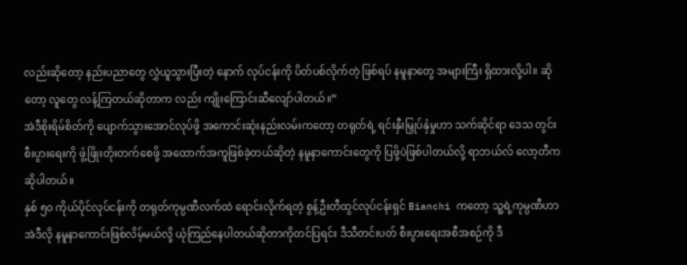လည်းဆိုတော့ နည်းပညာတွေ လွှဲယူသွားပြီးတဲ့ နောက် လုပ်ငန်းကို ပိတ်ပစ်လိုက်တဲ့ ဖြစ်ရပ် နမူနာတွေ အများကြီး ရှိထားလို့ပါ။ ဆိုတော့ လူတွေ လန့်ကြတယ်ဆိုတာက လည်း ကျိုးကြောင်းဆီလျော်ပါတယ်။”
အဲဒီစိုးရိမ်စိတ်ကို ပျောက်သွားအောင်လုပ်ဖို့ အကောင်းဆုံးနည်းလမ်းကတော့ တရုတ်ရဲ့ ရင်းနှီးမြှုပ်နှံမှုဟာ သက်ဆိုင်ရာ ဒေသ တွင်း စီးပွားရေးကို ဖွံ့ဖြိုးတိုးတက်စေဖို့ အထောက်အကူဖြစ်ခဲ့တယ်ဆိုတဲ့ နမူနာကောင်းတွေကို ပြဖို့ပဲဖြစ်ပါတယ်လို့ ရာဘယ်လ် လော့တီကဆိုပါတယ်။
နှစ် ၅၀ ကိုယ်ပိုင်လုပ်ငန်းကို တရုတ်ကုမ္ပဏီလက်ထဲ ရောင်းလိုက်ရတဲ့ စွန့်ဦးတီထွင်လုပ်ငန်းရှင် Bianchi ကတော့ သူ့ရဲ့ကုမ္ပဏီဟာ အဲဒီလို နမူနာကောင်းဖြစ်လိမ့်မယ်လို့ ယုံကြည်နေပါတယ်ဆိုတာကိုတင်ပြရင်း ဒီသီတင်းပတ် စီးပွားရေးအစီအစဉ်ကို ဒီ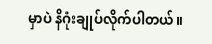မှာပဲ နိဂုံးချုပ်လိုက်ပါတယ်။